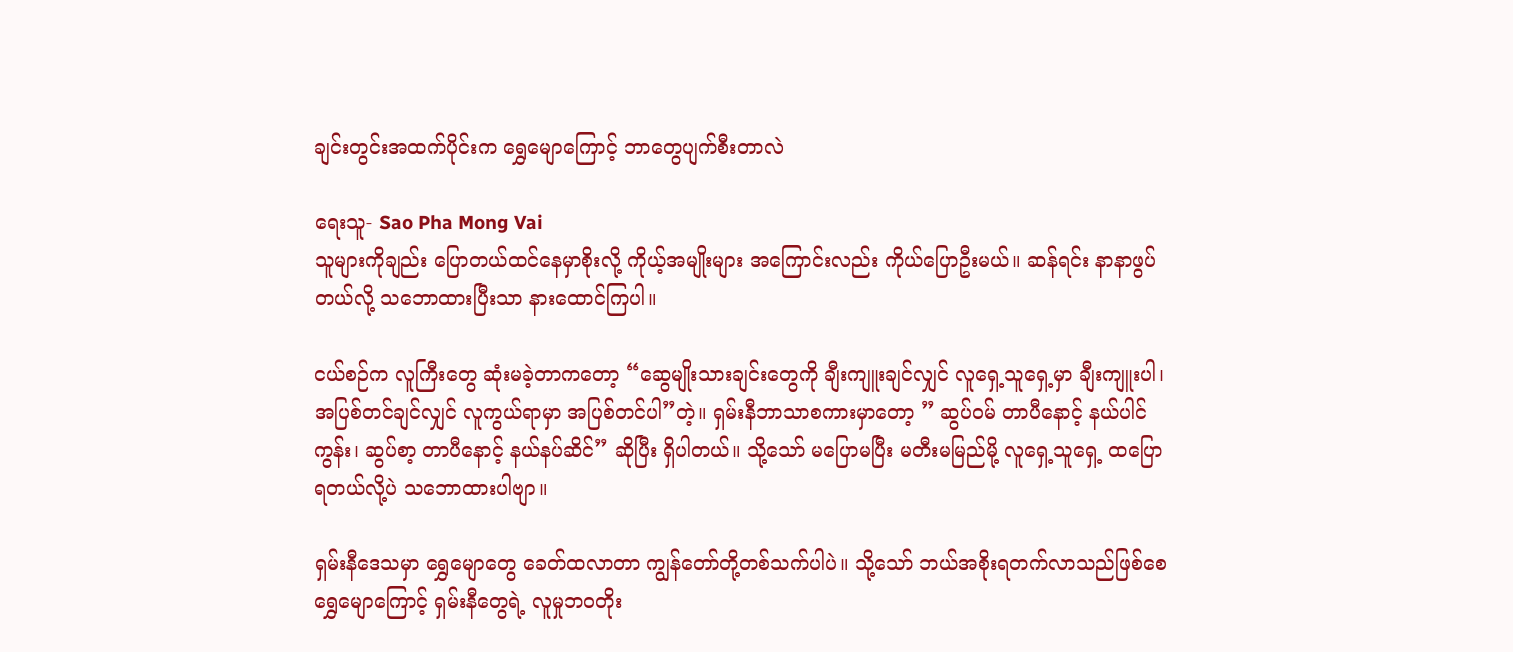ချင်းတွင်းအထက်ပိုင်းက ရွှေမျောကြောင့် ဘာတွေပျက်စီးတာလဲ

ရေးသူ- Sao Pha Mong Vai
သူများကိုချည်း ပြောတယ်ထင်နေမှာစိုးလို့ ကိုယ့်အမျိုးများ အကြောင်းလည်း ကိုယ်ပြောဦးမယ်။ ဆန်ရင်း နာနာဖွပ်တယ်လို့ သဘောထားပြီးသာ နားထောင်ကြပါ။

ငယ်စဉ်က လူကြီးတွေ ဆုံးမခဲ့တာကတော့ “ဆွေမျိုးသားချင်းတွေကို ချီးကျူးချင်လျှင် လူရှေ့သူရှေ့မှာ ချီးကျူးပါ၊ အပြစ်တင်ချင်လျှင် လူကွယ်ရာမှာ အပြစ်တင်ပါ”တဲ့။ ရှမ်းနီဘာသာစကားမှာတော့ ” ဆွပ်ဝမ် တာပီနောင့် နယ်ပါင်ကွန်း၊ ဆွပ်စာ့ တာပီနောင့် နယ်နပ်ဆိင်” ဆိုပြီး ရှိပါတယ်။ သို့သော် မပြောမပြီး မတီးမမြည်မို့ လူရှေ့သူရှေ့ ထပြောရတယ်လို့ပဲ သဘောထားပါဗျာ။

ရှမ်းနီဒေသမှာ ရွှေမျောတွေ ခေတ်ထလာတာ ကျွန်တော်တို့တစ်သက်ပါပဲ။ သို့သော် ဘယ်အစိုးရတက်လာသည်ဖြစ်စေ ရွှေမျောကြောင့် ရှမ်းနီတွေရဲ့ လူမှုဘဝတိုး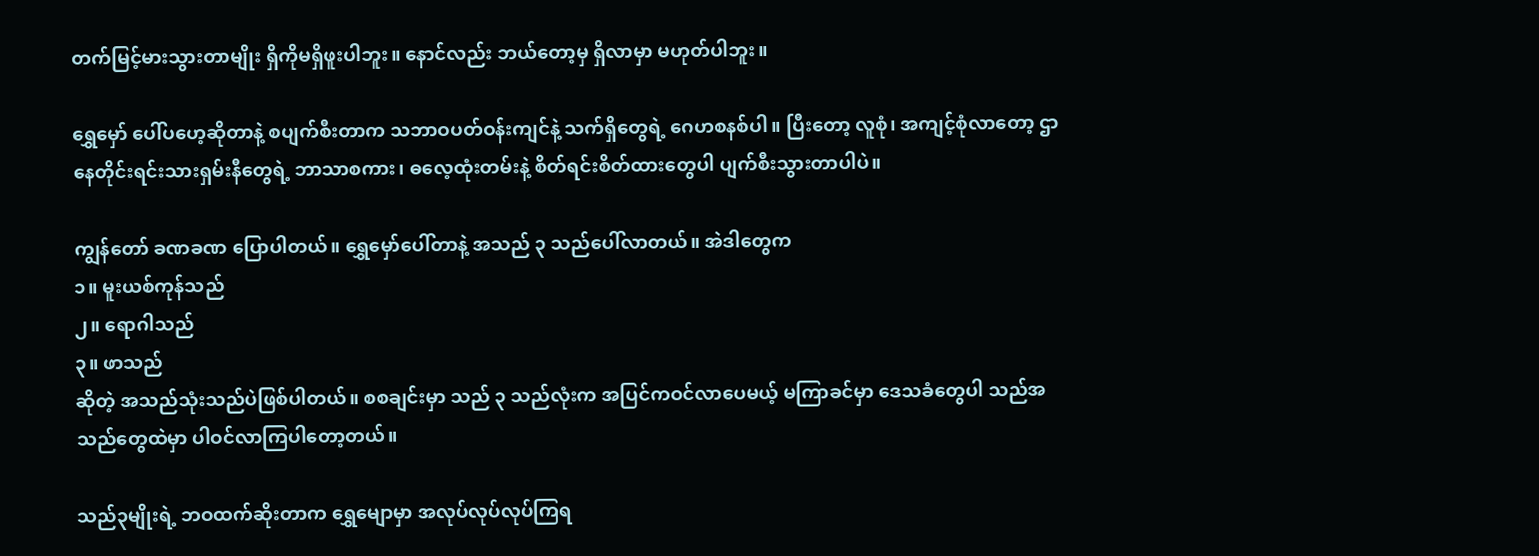တက်မြင့်မားသွားတာမျိုး ရှိကိုမရှိဖူးပါဘူး။ နောင်လည်း ဘယ်တော့မှ ရှိလာမှာ မဟုတ်ပါဘူး။

ရွှေမှော် ပေါ်ပဟေ့ဆိုတာနဲ့ စပျက်စီးတာက သဘာဝပတ်ဝန်းကျင်နဲ့ သက်ရှိတွေရဲ့ ဂေဟစနစ်ပါ။ ပြီးတော့ လူစုံ၊ အကျင့်စုံလာတော့ ဌာနေတိုင်းရင်းသားရှမ်းနီတွေရဲ့ ဘာသာစကား၊ ဓလေ့ထုံးတမ်းနဲ့ စိတ်ရင်းစိတ်ထားတွေပါ ပျက်စီးသွားတာပါပဲ။

ကျွန်တော် ခဏခဏ ပြောပါတယ်။ ရွှေမှော်ပေါ်တာနဲ့ အသည် ၃ သည်ပေါ်လာတယ်။ အဲဒါတွေက
၁။ မူးယစ်ကုန်သည်
၂။ ရောဂါသည်
၃။ ဖာသည်
ဆိုတဲ့ အသည်သုံးသည်ပဲဖြစ်ပါတယ်။ စစချင်းမှာ သည် ၃ သည်လုံးက အပြင်ကဝင်လာပေမယ့် မကြာခင်မှာ ဒေသခံတွေပါ သည်အသည်တွေထဲမှာ ပါဝင်လာကြပါတော့တယ်။

သည်၃မျိုးရဲ့ ဘဝထက်ဆိုးတာက ရွှေမျောမှာ အလုပ်လုပ်လုပ်ကြရ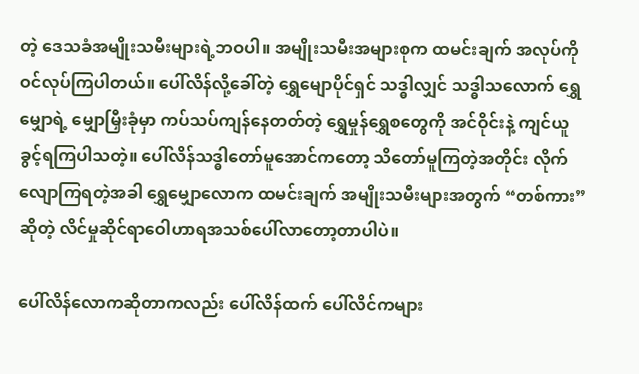တဲ့ ဒေသခံအမျိုးသမီးများရဲ့ဘဝပါ။ အမျိုးသမီးအများစုက ထမင်းချက် အလုပ်ကို ဝင်လုပ်ကြပါတယ်။ ပေါ်လိန်လို့ခေါ်တဲ့ ရွှေမျောပိုင်ရှင် သဒ္ဓါလျှင် သဒ္ဓါသလောက် ရွှေမျှောရဲ့ မျှောမြှီးခုံမှာ ကပ်သပ်ကျန်နေတတ်တဲ့ ရွှေမှုန်ရွှေစတွေကို အင်ဝိုင်းနဲ့ ကျင်ယူခွင့်ရကြပါသတဲ့။ ပေါ်လိန်သဒ္ဓါတော်မူအောင်ကတော့ သိတော်မူကြတဲ့အတိုင်း လိုက်လျောကြရတဲ့အခါ ရွှေမျှောလောက ထမင်းချက် အမျိုးသမီးများအတွက် “တစ်ကား”ဆိုတဲ့ လိင်မှုဆိုင်ရာဝေါဟာရအသစ်ပေါ်လာတော့တာပါပဲ။

ပေါ်လိန်လောကဆိုတာကလည်း ပေါ်လိန်ထက် ပေါ်လိင်ကများ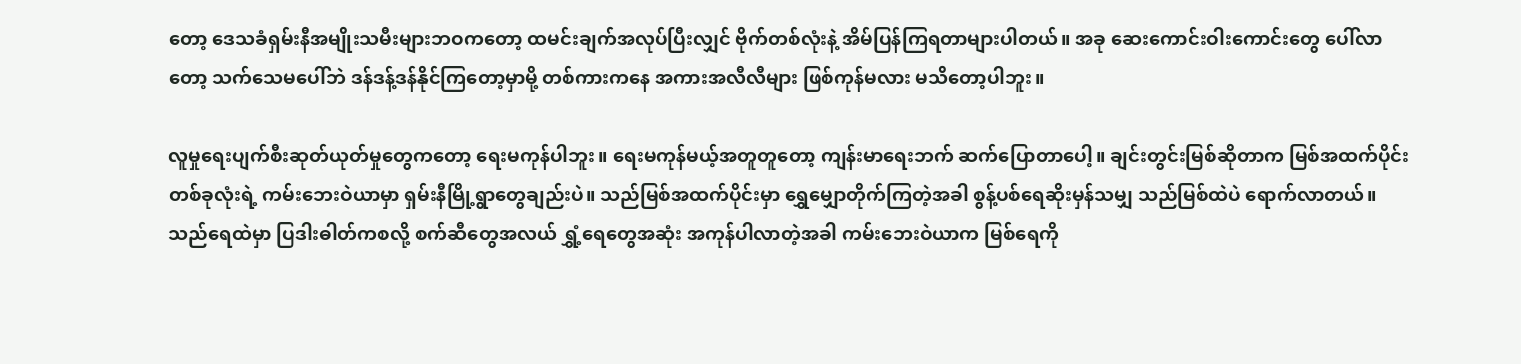တော့ ဒေသခံရှမ်းနီအမျိုးသမီးများဘဝကတော့ ထမင်းချက်အလုပ်ပြီးလျှင် ဗိုက်တစ်လုံးနဲ့ အိမ်ပြန်ကြရတာများပါတယ်။ အခု ဆေးကောင်းဝါးကောင်းတွေ ပေါ်လာတော့ သက်သေမပေါ်ဘဲ ဒန်ဒန့်ဒန်နိုင်ကြတော့မှာမို့ တစ်ကားကနေ အကားအလီလီများ ဖြစ်ကုန်မလား မသိတော့ပါဘူး။

လူမှုရေးပျက်စီးဆုတ်ယုတ်မှုတွေကတော့ ရေးမကုန်ပါဘူး။ ရေးမကုန်မယ့်အတူတူတော့ ကျန်းမာရေးဘက် ဆက်ပြောတာပေါ့။ ချင်းတွင်းမြစ်ဆိုတာက မြစ်အထက်ပိုင်းတစ်ခုလုံးရဲ့ ကမ်းဘေးဝဲယာမှာ ရှမ်းနီမြို့ရွာတွေချည်းပဲ။ သည်မြစ်အထက်ပိုင်းမှာ ရွှေမျှောတိုက်ကြတဲ့အခါ စွန့်ပစ်ရေဆိုးမှန်သမျှ သည်မြစ်ထဲပဲ ရောက်လာတယ်။ သည်ရေထဲမှာ ပြဒါးဓါတ်ကစလို့ စက်ဆီတွေအလယ် ရွှံ့ရေတွေအဆုံး အကုန်ပါလာတဲ့အခါ ကမ်းဘေးဝဲယာက မြစ်ရေကို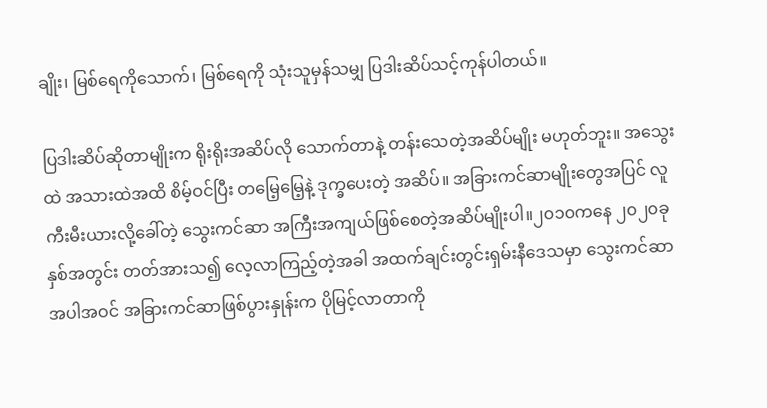ချိုး၊ မြစ်ရေကိုသောက်၊ မြစ်ရေကို သုံးသူမှန်သမျှ ပြဒါးဆိပ်သင့်ကုန်ပါတယ်။

ပြဒါးဆိပ်ဆိုတာမျိုးက ရိုးရိုးအဆိပ်လို သောက်တာနဲ့ တန်းသေတဲ့အဆိပ်မျိုး မဟုတ်ဘူး။ အသွေးထဲ အသားထဲအထိ စိမ့်ဝင်ပြီး တမြေ့မြေ့နဲ့ ဒုက္ခပေးတဲ့ အဆိပ်။ အခြားကင်ဆာမျိုးတွေအပြင် လူကီးမီးယားလို့ခေါ်တဲ့ သွေးကင်ဆာ အကြီးအကျယ်ဖြစ်စေတဲ့အဆိပ်မျိုးပါ။၂၀၁၀ကနေ ၂၀၂၀ခုနှစ်အတွင်း တတ်အားသ၍ လေ့လာကြည့်တဲ့အခါ အထက်ချင်းတွင်းရှမ်းနီဒေသမှာ သွေးကင်ဆာအပါအဝင် အခြားကင်ဆာဖြစ်ပွားနှုန်းက ပိုမြင့်လာတာကို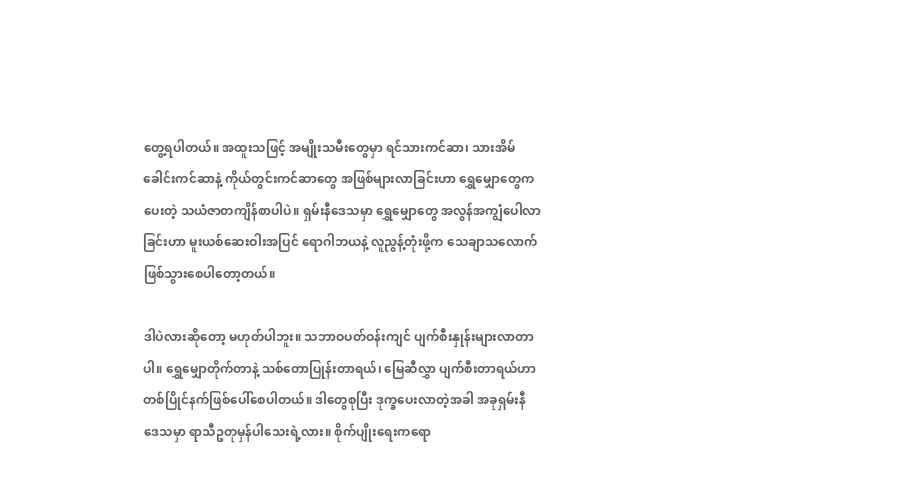တွေ့ရပါတယ်။ အထူးသဖြင့် အမျိုးသမီးတွေမှာ ရင်သားကင်ဆာ၊ သားအိမ်ခေါင်းကင်ဆာနဲ့ ကိုယ်တွင်းကင်ဆာတွေ အဖြစ်များလာခြင်းဟာ ရွှေမျှောတွေကပေးတဲ့ သယံဇာတကျိန်စာပါပဲ။ ရှမ်းနီဒေသမှာ ရွှေမျှောတွေ အလွန်အကျွံပေါလာခြင်းဟာ မူးယစ်ဆေးဝါးအပြင် ရောဂါဘယနဲ့ လူညွန့်တုံးဖို့က သေချာသလောက် ဖြစ်သွားစေပါတော့တယ်။

ဒါပဲလားဆိုတော့ မဟုတ်ပါဘူး။ သဘာဝပတ်ဝန်းကျင် ပျက်စီးနှုန်းများလာတာပါ။ ရွှေမျှောတိုက်တာနဲ့ သစ်တောပြုန်းတာရယ်၊ မြေဆီလွှာ ပျက်စီးတာရယ်ဟာ တစ်ပြိုင်နက်ဖြစ်ပေါ်စေပါတယ်။ ဒါတွေစုပြီး ဒုက္ခပေးလာတဲ့အခါ အခုရှမ်းနီဒေသမှာ ရာသီဥတုမှန်ပါသေးရဲ့လား။ စိုက်ပျိုးရေးကရော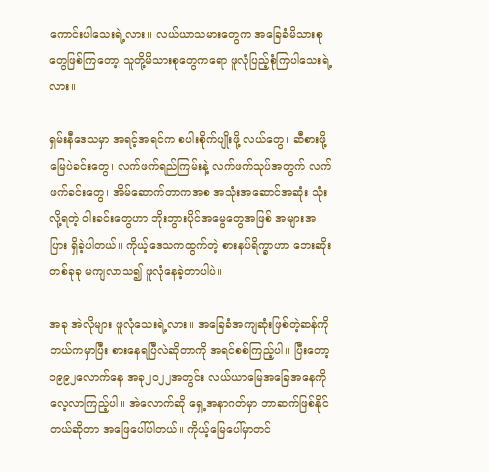ကောင်းပါသေးရဲ့လား။ လယ်ယာသမားတွေက အခြေခံမိသားစုတွေဖြစ်ကြတော့ သူတို့မိသားစုတွေကရော ဖူလုံပြည့်စုံကြပါသေးရဲ့လား။

ရှမ်းနီဒေသမှာ အရင့်အရင်က စပါးစိုက်ပျိုးဖို့ လယ်တွေ၊ ဆီစားဖို့ မြေပဲခင်းတွေ၊ လက်ဖက်ရည်ကြမ်းနဲ့ လက်ဖက်သုပ်အတွက် လက်ဖက်ခင်းတွေ၊ အိမ်ဆောက်တာကအစ အသုံးအဆောင်အဆုံး သုံးလို့ရတဲ့ ဝါးခင်းတွေဟာ ဘိုးဘွားပိုင်အမွေတွေအဖြစ် အများအပြား ရှိခဲ့ပါတယ်။ ကိုယ့်ဒေသကထွက်တဲ့ စားနပ်ရိက္ခာဟာ ဘေးဆိုးတစ်ခုခု မကျလာသ၍ ဖူလုံနေခဲ့တာပါပဲ။

အခု အဲလိုများ ဖူလုံသေးရဲ့လား။ အခြေခံအကျဆုံးဖြစ်တဲ့ဆန်ကို ဘယ်ကမှာပြီး စားနေရပြီလဲဆိုတာကို အရင်စစ်ကြည့်ပါ။ ပြီးတော့ ၁၉၉၂လောက်နေ အခု၂၀၂၂အတွင်း လယ်ယာမြေအခြေအနေကို လေ့လာကြည့်ပါ။ အဲလောက်ဆို ရှေ့အနာဂတ်မှာ ဘာဆက်ဖြစ်နိုင်တယ်ဆိုတာ အဖြေပေါ်ပါတယ်။ ကိုယ့်မြေပေါ်မှာတင်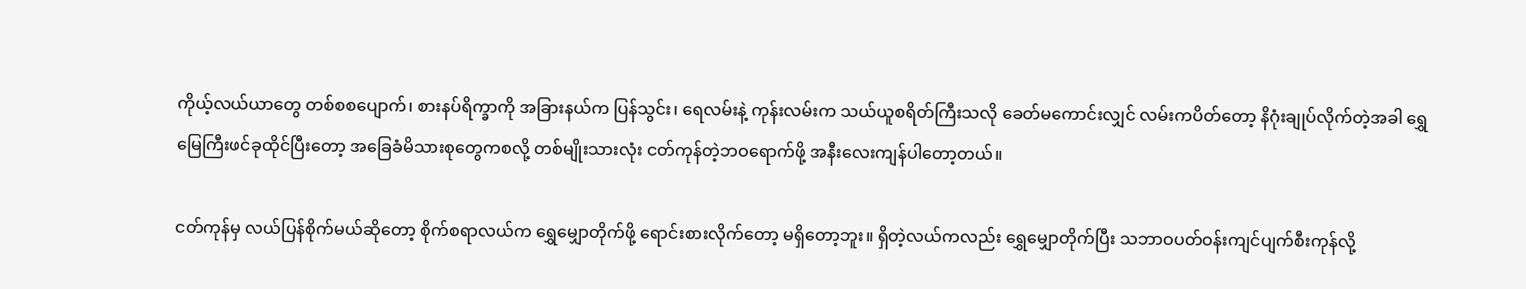ကိုယ့်လယ်ယာတွေ တစ်စစပျောက်၊ စားနပ်ရိက္ခာကို အခြားနယ်က ပြန်သွင်း၊ ရေလမ်းနဲ့ ကုန်းလမ်းက သယ်ယူစရိတ်ကြီးသလို ခေတ်မကောင်းလျှင် လမ်းကပိတ်တော့ နိဂုံးချုပ်လိုက်တဲ့အခါ ရွှေမြေကြီးဖင်ခုထိုင်ပြီးတော့ အခြေခံမိသားစုတွေကစလို့ တစ်မျိုးသားလုံး ငတ်ကုန်တဲ့ဘဝရောက်ဖို့ အနီးလေးကျန်ပါတော့တယ်။

ငတ်ကုန်မှ လယ်ပြန်စိုက်မယ်ဆိုတော့ စိုက်စရာလယ်က ရွှေမျှောတိုက်ဖို့ ရောင်းစားလိုက်တော့ မရှိတော့ဘူး။ ရှိတဲ့လယ်ကလည်း ရွှေမျှောတိုက်ပြီး သဘာဝပတ်ဝန်းကျင်ပျက်စီးကုန်လို့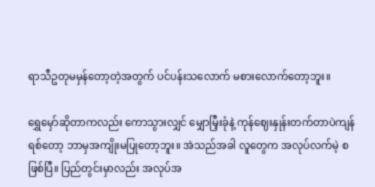ရာသီဥတုမမှန်တော့တဲ့အတွက် ပင်ပန်းသလောက် မစားလောက်တော့ဘူး။

ရွှေမှော်ဆိုတာကလည်း ကောသွားလျှင် မျှောမြှီးခုံနဲ့ ကုန်ဈေးနှုန်းတက်တာပဲကျန်ရစ်တော့ ဘာမှအကျိုးမပြုတော့ဘူး။ အဲသည်အခါ လူတွေက အလုပ်လက်မဲ့ စဖြစ်ပြီ။ ပြည်တွင်းမှာလည်း အလုပ်အ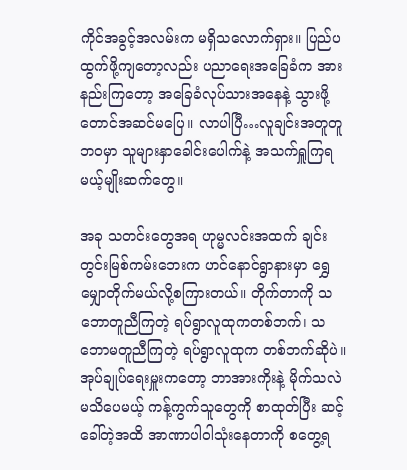ကိုင်အခွင့်အလမ်းက မရှိသလောက်ရှား။ ပြည်ပထွက်ဖို့ကျတော့လည်း ပညာရေးအခြေခံက အားနည်းကြတော့ အခြေခံလုပ်သားအနေနဲ့ သွားဖို့တောင်အဆင်မပြေ။ လာပါပြီ…လူချင်းအတူတူဘဝမှာ သူများနှာခေါင်းပေါက်နဲ့ အသက်ရှူကြရမယ့်မျိုးဆက်တွေ။

အခု သတင်းတွေအရ ဟုမ္မလင်းအထက် ချင်းတွင်းမြစ်ကမ်းဘေးက ဟင်နောင်ရွာနားမှာ ရွှေမျှောတိုက်မယ်လို့စကြားတယ်။ တိုက်တာကို သဘောတူညီကြတဲ့ ရပ်ရွာလူထုကတစ်ဘက်၊ သဘောမတူညီကြတဲ့ ရပ်ရွာလူထုက တစ်ဘက်ဆိုပဲ။ အုပ်ချုပ်ရေးမှူးကတော့ ဘာအားကိုးနဲ့ မိုက်သလဲမသိပေမယ့် ကန့်ကွက်သူတွေကို စာထုတ်ပြီး ဆင့်ခေါ်တဲ့အထိ အာဏာပါဝါသုံးနေတာကို စတွေ့ရ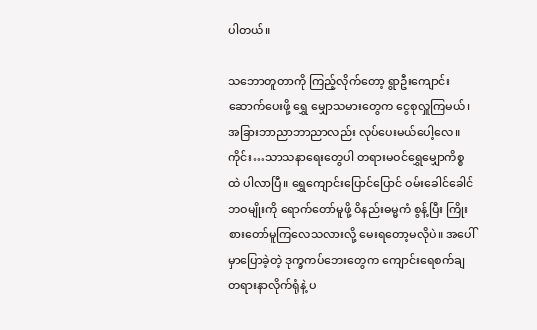ပါတယ်။

သဘောတူတာကို ကြည့်လိုက်တော့ ရွာဦးကျောင်းဆောက်ပေးဖို့ ရွှေ မျှောသမားတွေက ငွေစုလှူကြမယ်၊ အခြားဘာညာဘာညာလည်း လုပ်ပေးမယ်ပေါ့လေ။ ကိုင်း…သာသနာရေးတွေပါ တရားမဝင်ရွှေမျှောကိစ္စထဲ ပါလာပြီ။ ရွှေကျောင်းပြောင်ပြောင် ဝမ်းခေါင်ခေါင်ဘဝမျိုးကို ရောက်တော်မူဖို့ ဝိနည်းဓမ္မကံ စွန့်ပြီး ကြိုးစားတော်မူကြလေသလားလို့ မေးရတော့မလိုပဲ။ အပေါ်မှာပြောခဲ့တဲ့ ဒုက္ခကပ်ဘေးတွေက ကျောင်းရေစက်ချတရားနာလိုက်ရုံနဲ့ ပ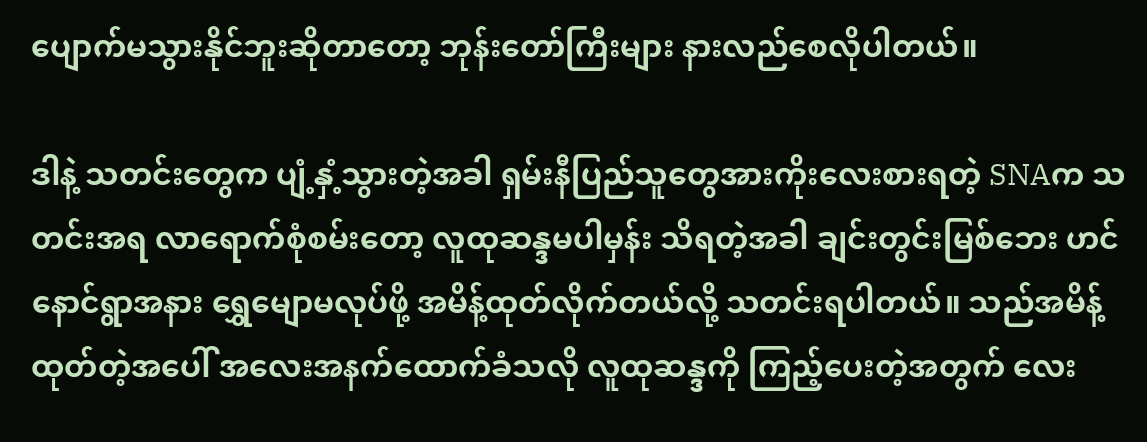ပျောက်မသွားနိုင်ဘူးဆိုတာတော့ ဘုန်းတော်ကြီးများ နားလည်စေလိုပါတယ်။

ဒါနဲ့ သတင်းတွေက ပျံ့နှံ့သွားတဲ့အခါ ရှမ်းနီပြည်သူတွေအားကိုးလေးစားရတဲ့ SNAက သတင်းအရ လာရောက်စုံစမ်းတော့ လူထုဆန္ဒမပါမှန်း သိရတဲ့အခါ ချင်းတွင်းမြစ်ဘေး ဟင်နောင်ရွာအနား ရွှေမျောမလုပ်ဖို့ အမိန့်ထုတ်လိုက်တယ်လို့ သတင်းရပါတယ်။ သည်အမိန့်ထုတ်တဲ့အပေါ် အလေးအနက်ထောက်ခံသလို လူထုဆန္ဒကို ကြည့်ပေးတဲ့အတွက် လေး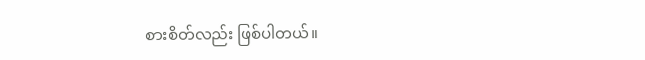စားစိတ်လည်း ဖြစ်ပါတယ်။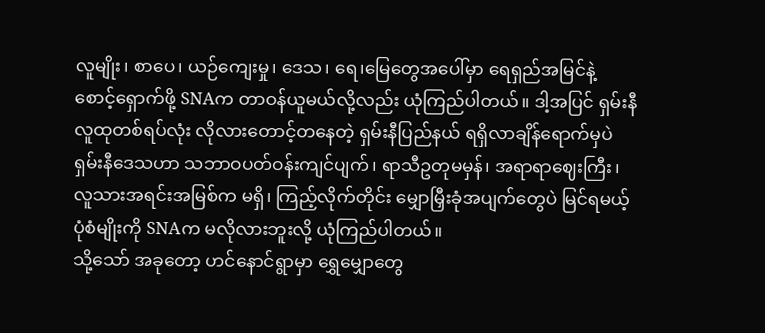လူမျိုး၊ စာပေ၊ ယဉ်ကျေးမှု၊ ဒေသ၊ ရေ၊မြေတွေအပေါ်မှာ ရေရှည်အမြင်နဲ့ စောင့်ရှောက်ဖို့ SNAက တာဝန်ယူမယ်လို့လည်း ယုံကြည်ပါတယ်။ ဒါ့အပြင် ရှမ်းနီလူထုတစ်ရပ်လုံး လိုလားတောင့်တနေတဲ့ ရှမ်းနီပြည်နယ် ရရှိလာချိန်ရောက်မှပဲ ရှမ်းနီဒေသဟာ သဘာဝပတ်ဝန်းကျင်ပျက်၊ ရာသီဥတုမမှန်၊ အရာရာဈေးကြီး၊ လူသားအရင်းအမြစ်က မရှိ၊ ကြည့်လိုက်တိုင်း မျှောမြှီးခုံအပျက်တွေပဲ မြင်ရမယ့်ပုံစံမျိုးကို SNAက မလိုလားဘူးလို့ ယုံကြည်ပါတယ်။
သို့သော် အခုတော့ ဟင်နောင်ရွာမှာ ရွှေမျှောတွေ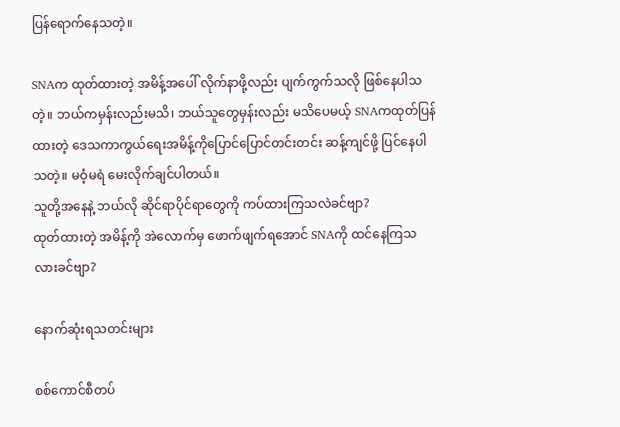ပြန်ရောက်နေသတဲ့။

SNAက ထုတ်ထားတဲ့ အမိန့်အပေါ် လိုက်နာဖို့လည်း ပျက်ကွက်သလို ဖြစ်နေပါသတဲ့။ ဘယ်ကမှန်းလည်းမသိ၊ ဘယ်သူတွေမှန်းလည်း မသိပေမယ့် SNAကထုတ်ပြန်ထားတဲ့ ဒေသကာကွယ်ရေးအမိန့်ကိုပြောင်ပြောင်တင်းတင်း ဆန့်ကျင်ဖို့ ပြင်နေပါသတဲ့။ မဝံ့မရဲ မေးလိုက်ချင်ပါတယ်။
သူတို့အနေနဲ့ ဘယ်လို ဆိုင်ရာပိုင်ရာတွေကို ကပ်ထားကြသလဲခင်ဗျာ?
ထုတ်ထားတဲ့ အမိန့်ကို အဲလောက်မှ ဖောက်ဖျက်ရအောင် SNAကို ထင်နေကြသလားခင်ဗျာ?

နောက်ဆုံးရသတင်းများ

စစ်ကောင်စီတပ်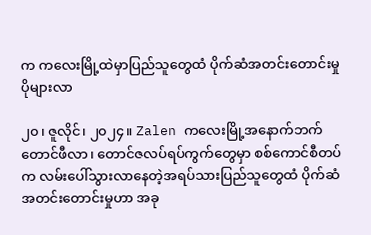က ကလေးမြို့ထဲမှာပြည်သူတွေထံ ပိုက်ဆံအတင်းတောင်းမှုပိုများလာ

၂၀၊ ဇူလိုင်၊ ၂၀၂၄။ Zalen ကလေးမြို့အနောက်ဘက် တောင်ဖီလာ၊ တောင်ဇလပ်ရပ်ကွက်တွေမှာ စစ်ကောင်စီတပ်က လမ်းပေါ်သွားလာနေတဲ့အရပ်သားပြည်သူတွေထံ ပိုက်ဆံအတင်းတောင်းမှုဟာ အခု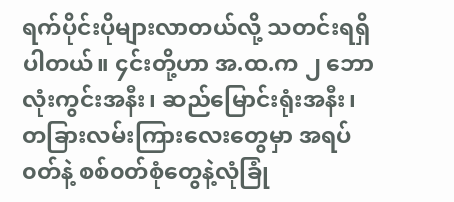ရက်ပိုင်းပိုများလာတယ်လို့ သတင်းရရှိပါတယ်။ ၄င်းတို့ဟာ အ.ထ.က ၂ ဘောလုံးကွင်းအနီး၊ ဆည်မြောင်းရုံးအနီး၊ တခြားလမ်းကြားလေးတွေမှာ အရပ်၀တ်နဲ့ စစ်၀တ်စုံတွေနဲ့လုံခြုံ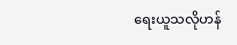ရေးယူသလိုဟန်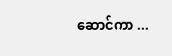ဆောင်ကာ ...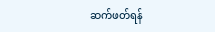ဆက်ဖတ်ရန်